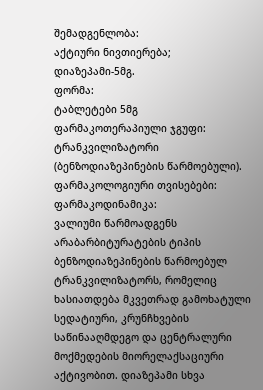შემადგენლობა:
აქტიური ნივთიერება;
დიაზეპამი-5მგ.
ფორმა:
ტაბლეტები 5მგ
ფარმაკოთერაპიული ჯგუფი:
ტრანკვილიზატორი (ბენზოდიაზეპინების წარმოებული).
ფარმაკოლოგიური თვისებები:
ფარმაკოდინამიკა:
ვალიუმი წარმოადგენს არაბარბიტურატების ტიპის ბენზოდიაზეპინების წარმოებულ ტრანკვილიზატორს, რომელიც ხასიათდება მკვეთრად გამოხატული სედატიური, კრუნჩხვების საწინააღმდეგო და ცენტრალური მოქმედების მიორელაქსაციური აქტივობით. დიაზეპამი სხვა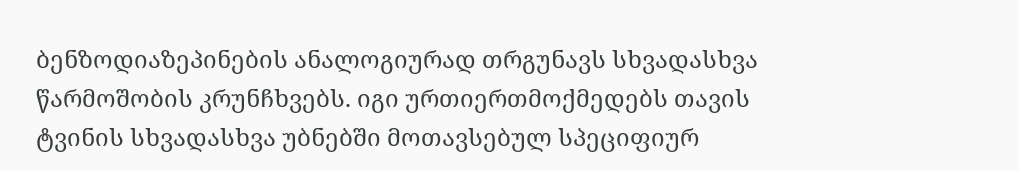ბენზოდიაზეპინების ანალოგიურად თრგუნავს სხვადასხვა წარმოშობის კრუნჩხვებს. იგი ურთიერთმოქმედებს თავის ტვინის სხვადასხვა უბნებში მოთავსებულ სპეციფიურ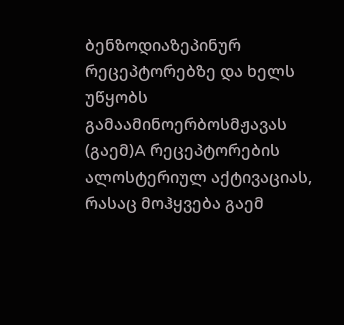ბენზოდიაზეპინურ რეცეპტორებზე და ხელს უწყობს გამაამინოერბოსმჟავას (გაემ)A რეცეპტორების ალოსტერიულ აქტივაციას, რასაც მოჰყვება გაემ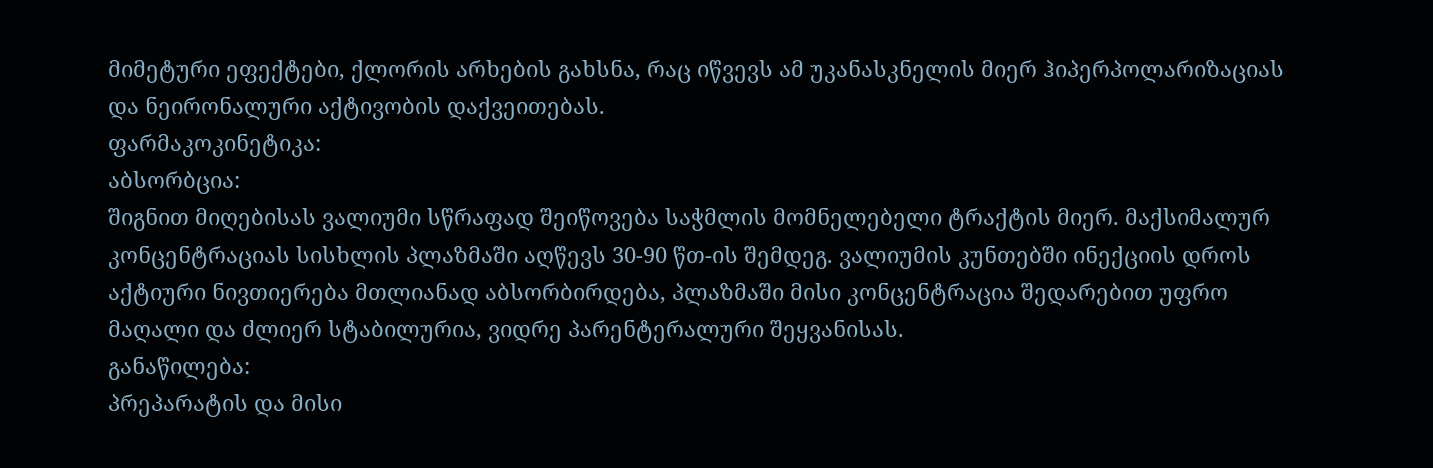მიმეტური ეფექტები, ქლორის არხების გახსნა, რაც იწვევს ამ უკანასკნელის მიერ ჰიპერპოლარიზაციას და ნეირონალური აქტივობის დაქვეითებას.
ფარმაკოკინეტიკა:
აბსორბცია:
შიგნით მიღებისას ვალიუმი სწრაფად შეიწოვება საჭმლის მომნელებელი ტრაქტის მიერ. მაქსიმალურ კონცენტრაციას სისხლის პლაზმაში აღწევს 30-90 წთ-ის შემდეგ. ვალიუმის კუნთებში ინექციის დროს აქტიური ნივთიერება მთლიანად აბსორბირდება, პლაზმაში მისი კონცენტრაცია შედარებით უფრო მაღალი და ძლიერ სტაბილურია, ვიდრე პარენტერალური შეყვანისას.
განაწილება:
პრეპარატის და მისი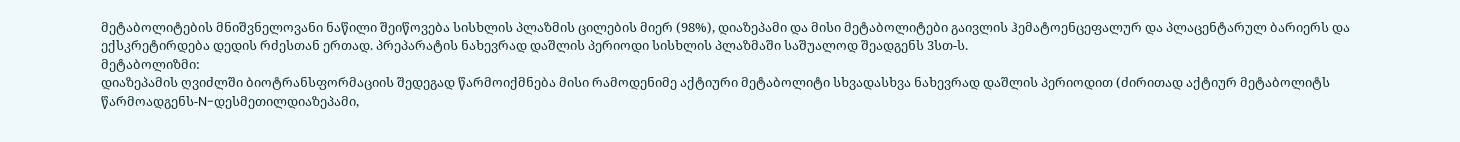მეტაბოლიტების მნიშვნელოვანი ნაწილი შეიწოვება სისხლის პლაზმის ცილების მიერ (98%), დიაზეპამი და მისი მეტაბოლიტები გაივლის ჰემატოენცეფალურ და პლაცენტარულ ბარიერს და ექსკრეტირდება დედის რძესთან ერთად. პრეპარატის ნახევრად დაშლის პერიოდი სისხლის პლაზმაში საშუალოდ შეადგენს 3სთ-ს.
მეტაბოლიზმი:
დიაზეპამის ღვიძლში ბიოტრანსფორმაციის შედეგად წარმოიქმნება მისი რამოდენიმე აქტიური მეტაბოლიტი სხვადასხვა ნახევრად დაშლის პერიოდით (ძირითად აქტიურ მეტაბოლიტს წარმოადგენს-N-დესმეთილდიაზეპამი,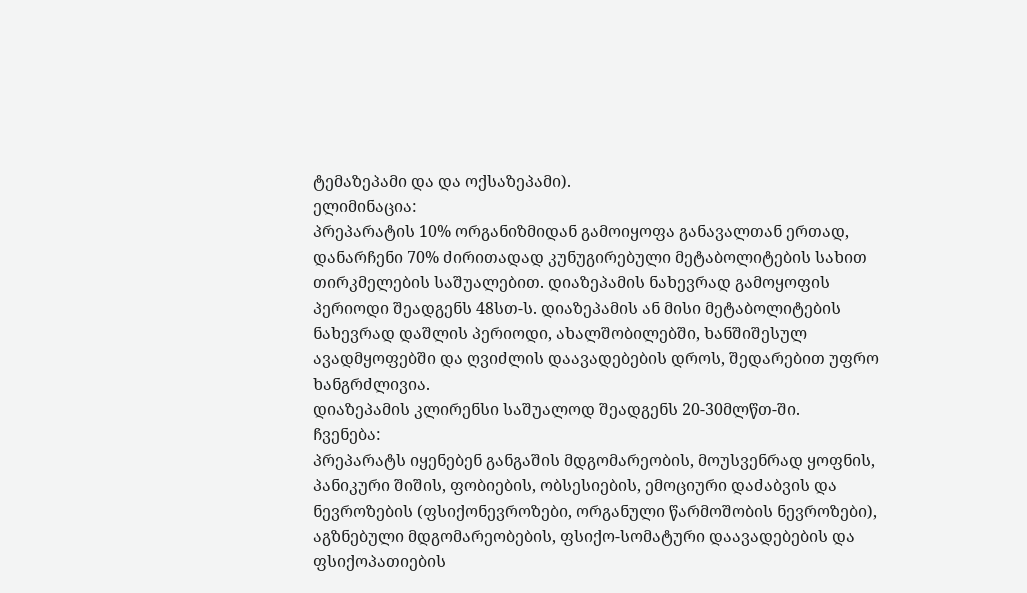ტემაზეპამი და და ოქსაზეპამი).
ელიმინაცია:
პრეპარატის 10% ორგანიზმიდან გამოიყოფა განავალთან ერთად, დანარჩენი 70% ძირითადად კუნუგირებული მეტაბოლიტების სახით თირკმელების საშუალებით. დიაზეპამის ნახევრად გამოყოფის პერიოდი შეადგენს 48სთ-ს. დიაზეპამის ან მისი მეტაბოლიტების ნახევრად დაშლის პერიოდი, ახალშობილებში, ხანშიშესულ ავადმყოფებში და ღვიძლის დაავადებების დროს, შედარებით უფრო ხანგრძლივია.
დიაზეპამის კლირენსი საშუალოდ შეადგენს 20-30მლწთ-ში.
ჩვენება:
პრეპარატს იყენებენ განგაშის მდგომარეობის, მოუსვენრად ყოფნის, პანიკური შიშის, ფობიების, ობსესიების, ემოციური დაძაბვის და ნევროზების (ფსიქონევროზები, ორგანული წარმოშობის ნევროზები), აგზნებული მდგომარეობების, ფსიქო-სომატური დაავადებების და ფსიქოპათიების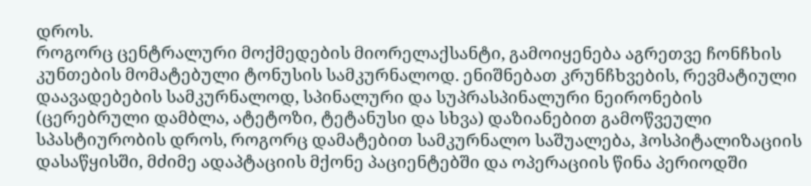დროს.
როგორც ცენტრალური მოქმედების მიორელაქსანტი, გამოიყენება აგრეთვე ჩონჩხის კუნთების მომატებული ტონუსის სამკურნალოდ. ენიშნებათ კრუნჩხვების, რევმატიული დაავადებების სამკურნალოდ, სპინალური და სუპრასპინალური ნეირონების (ცერებრული დამბლა, ატეტოზი, ტეტანუსი და სხვა) დაზიანებით გამოწვეული სპასტიურობის დროს, როგორც დამატებით სამკურნალო საშუალება, ჰოსპიტალიზაციის დასაწყისში, მძიმე ადაპტაციის მქონე პაციენტებში და ოპერაციის წინა პერიოდში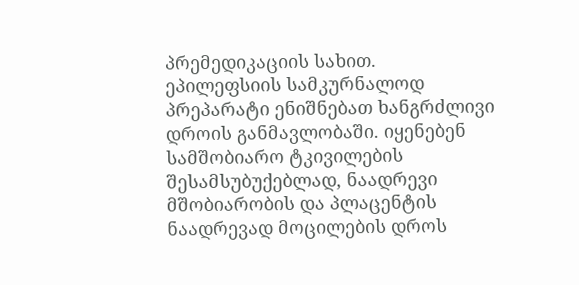პრემედიკაციის სახით.
ეპილეფსიის სამკურნალოდ პრეპარატი ენიშნებათ ხანგრძლივი დროის განმავლობაში. იყენებენ სამშობიარო ტკივილების შესამსუბუქებლად, ნაადრევი მშობიარობის და პლაცენტის ნაადრევად მოცილების დროს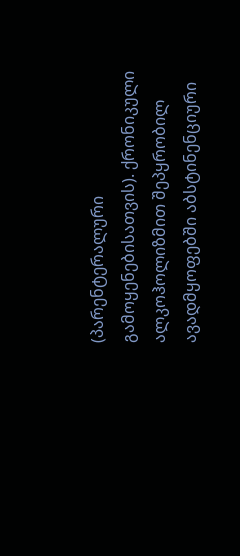(პარენტერალური გამოყენებისათვის). ქრონიკული ალკოჰოლიზმით შეპყრობილ ავადმყოფებში აბსტინენციური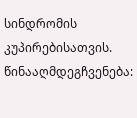სინდრომის კუპირებისათვის.
წინააღმდეგჩვენება: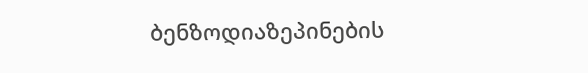ბენზოდიაზეპინების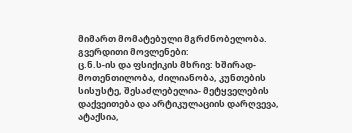მიმართ მომატებული მგრძნობელობა.
გვერდითი მოვლენები:
ც.ნ.ს-ის და ფსიქიკის მხრივ: ხშირად-მოთენთილობა, ძილიანობა, კუნთების სისუსტე, შესაძლებელია- მეტყველების დაქვეითება და არტიკულაციის დარღვევა, ატაქსია,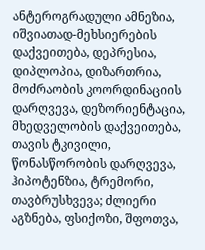ანტეროგრადული ამნეზია, იშვიათად-მეხსიერების დაქვეითება, დეპრესია, დიპლოპია, დიზართრია, მოძრაობის კოორდინაციის დარღვევა, დეზორიენტაცია, მხედველობის დაქვეითება, თავის ტკივილი, წონასწორობის დარღვევა, ჰიპოტენზია, ტრემორი, თავბრუსხვევა; ძლიერი აგზნება, ფსიქოზი, შფოთვა,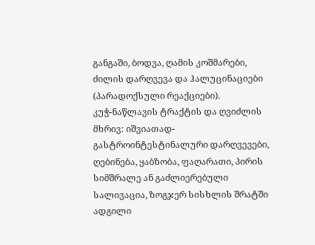განგაში, ბოდვა, ღამის კოშმარები, ძილის დარღვევა და ჰალუცინაციები (პარადოქსული რეაქციები).
კუჭ-ნაწლავის ტრაქტის და ღვიძლის მხრივ: იშვიათად-გასტროინტესტინალური დარღვევები, ღებინება, ყაბზობა, ფაღარათი, პირის სიმშრალე ან გაძლიერებული სალივაცია, ზოგჯერ სისხლის შრატში ადგილი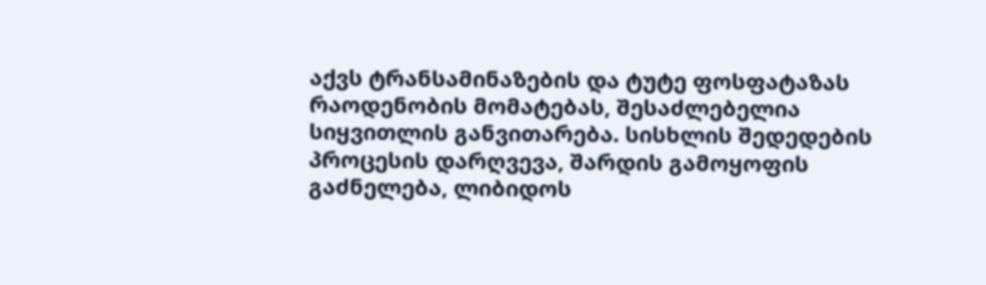აქვს ტრანსამინაზების და ტუტე ფოსფატაზას რაოდენობის მომატებას, შესაძლებელია სიყვითლის განვითარება. სისხლის შედედების პროცესის დარღვევა, შარდის გამოყოფის გაძნელება, ლიბიდოს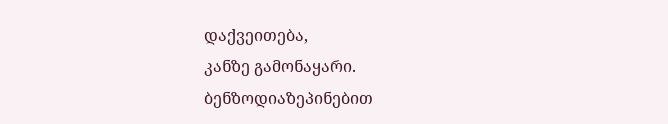დაქვეითება,
კანზე გამონაყარი.
ბენზოდიაზეპინებით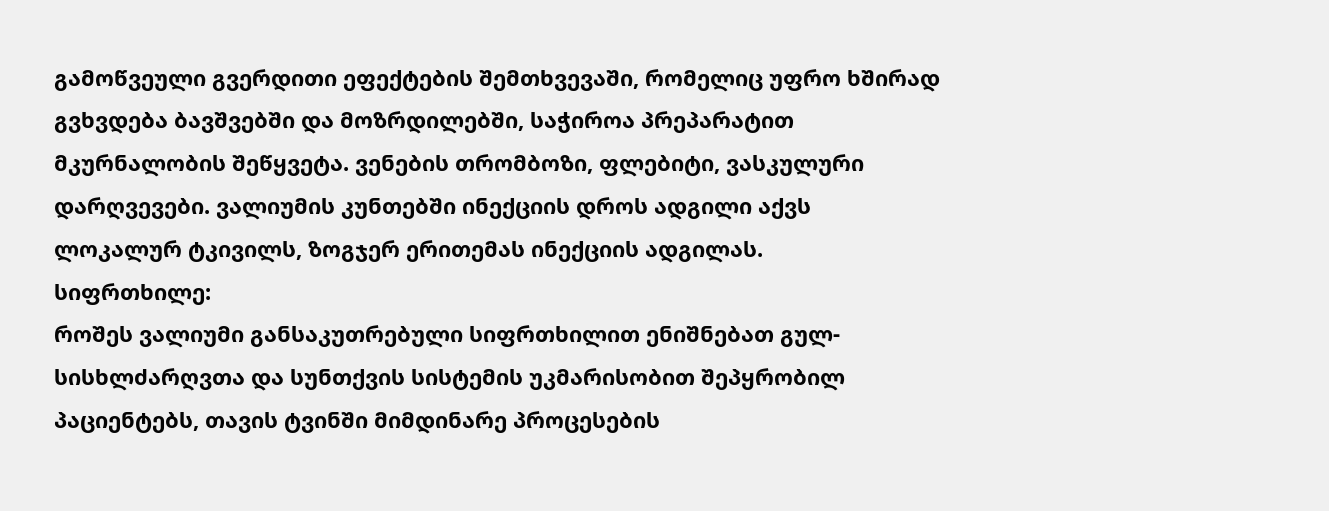გამოწვეული გვერდითი ეფექტების შემთხვევაში, რომელიც უფრო ხშირად გვხვდება ბავშვებში და მოზრდილებში, საჭიროა პრეპარატით მკურნალობის შეწყვეტა. ვენების თრომბოზი, ფლებიტი, ვასკულური დარღვევები. ვალიუმის კუნთებში ინექციის დროს ადგილი აქვს ლოკალურ ტკივილს, ზოგჯერ ერითემას ინექციის ადგილას.
სიფრთხილე:
როშეს ვალიუმი განსაკუთრებული სიფრთხილით ენიშნებათ გულ-სისხლძარღვთა და სუნთქვის სისტემის უკმარისობით შეპყრობილ პაციენტებს, თავის ტვინში მიმდინარე პროცესების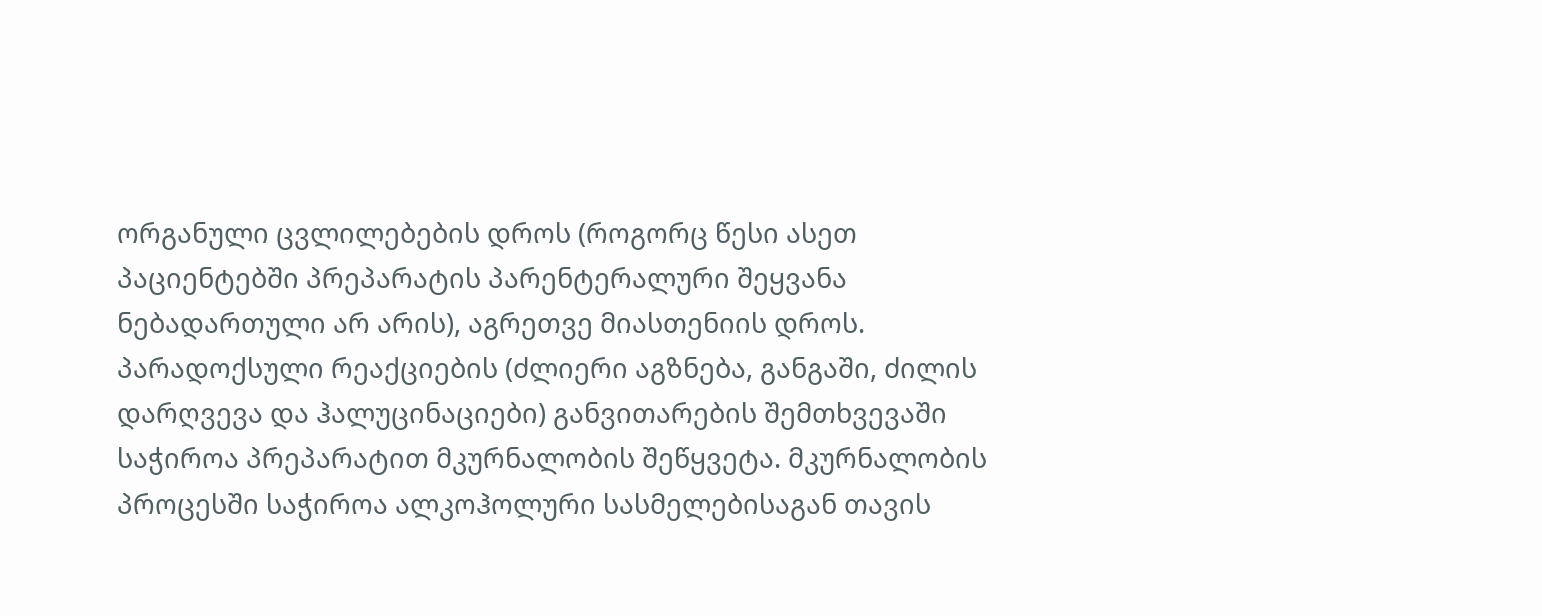ორგანული ცვლილებების დროს (როგორც წესი ასეთ პაციენტებში პრეპარატის პარენტერალური შეყვანა ნებადართული არ არის), აგრეთვე მიასთენიის დროს. პარადოქსული რეაქციების (ძლიერი აგზნება, განგაში, ძილის დარღვევა და ჰალუცინაციები) განვითარების შემთხვევაში საჭიროა პრეპარატით მკურნალობის შეწყვეტა. მკურნალობის პროცესში საჭიროა ალკოჰოლური სასმელებისაგან თავის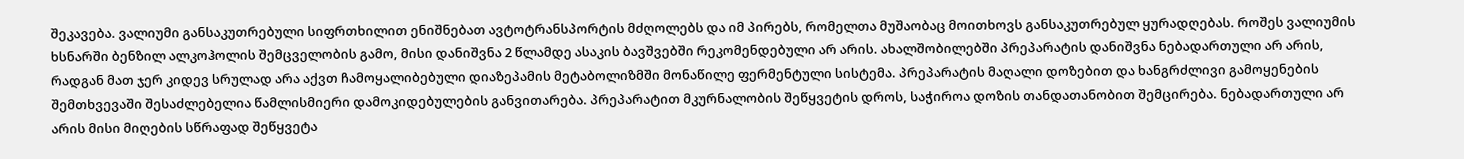შეკავება. ვალიუმი განსაკუთრებული სიფრთხილით ენიშნებათ ავტოტრანსპორტის მძღოლებს და იმ პირებს, რომელთა მუშაობაც მოითხოვს განსაკუთრებულ ყურადღებას. როშეს ვალიუმის ხსნარში ბენზილ ალკოჰოლის შემცველობის გამო, მისი დანიშვნა 2 წლამდე ასაკის ბავშვებში რეკომენდებული არ არის. ახალშობილებში პრეპარატის დანიშვნა ნებადართული არ არის, რადგან მათ ჯერ კიდევ სრულად არა აქვთ ჩამოყალიბებული დიაზეპამის მეტაბოლიზმში მონაწილე ფერმენტული სისტემა. პრეპარატის მაღალი დოზებით და ხანგრძლივი გამოყენების შემთხვევაში შესაძლებელია წამლისმიერი დამოკიდებულების განვითარება. პრეპარატით მკურნალობის შეწყვეტის დროს, საჭიროა დოზის თანდათანობით შემცირება. ნებადართული არ არის მისი მიღების სწრაფად შეწყვეტა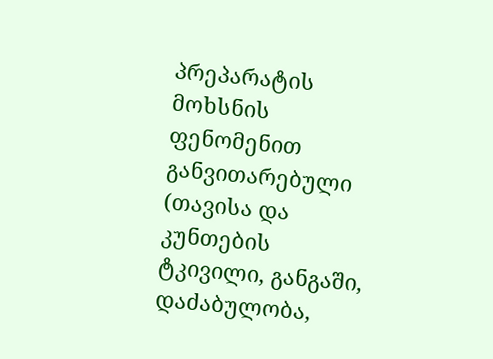პრეპარატის მოხსნის ფენომენით განვითარებული (თავისა და კუნთების ტკივილი, განგაში, დაძაბულობა,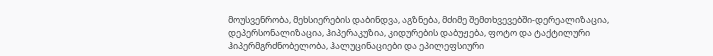მოუსვენრობა, მეხსიერების დაბინდვა, აგზნება, მძიმე შემთხვევებში-დერეალიზაცია, დეპერსონალიზაცია, ჰიპერაკუზია, კიდურების დაბუჟება, ფოტო და ტაქტილური ჰიპერმგრძნობელობა, ჰალუცინაციები და ეპილეფსიური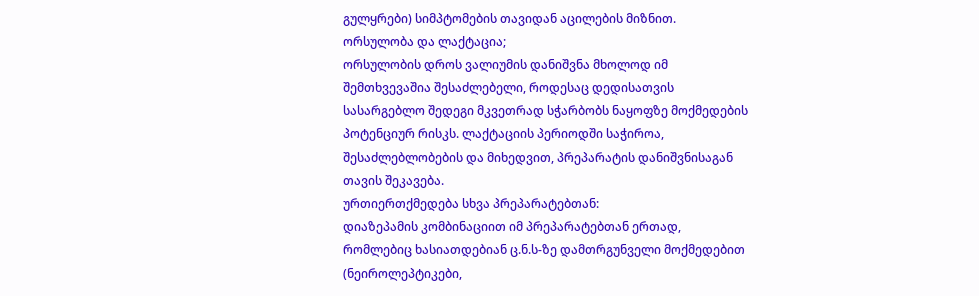გულყრები) სიმპტომების თავიდან აცილების მიზნით.
ორსულობა და ლაქტაცია;
ორსულობის დროს ვალიუმის დანიშვნა მხოლოდ იმ შემთხვევაშია შესაძლებელი, როდესაც დედისათვის სასარგებლო შედეგი მკვეთრად სჭარბობს ნაყოფზე მოქმედების პოტენციურ რისკს. ლაქტაციის პერიოდში საჭიროა, შესაძლებლობების და მიხედვით, პრეპარატის დანიშვნისაგან თავის შეკავება.
ურთიერთქმედება სხვა პრეპარატებთან:
დიაზეპამის კომბინაციით იმ პრეპარატებთან ერთად, რომლებიც ხასიათდებიან ც.ნ.ს-ზე დამთრგუნველი მოქმედებით (ნეიროლეპტიკები,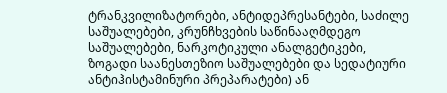ტრანკვილიზატორები, ანტიდეპრესანტები, საძილე საშუალებები, კრუნჩხვების საწინააღმდეგო საშუალებები, ნარკოტიკული ანალგეტიკები, ზოგადი საანესთეზიო საშუალებები და სედატიური ანტიჰისტამინური პრეპარატები) ან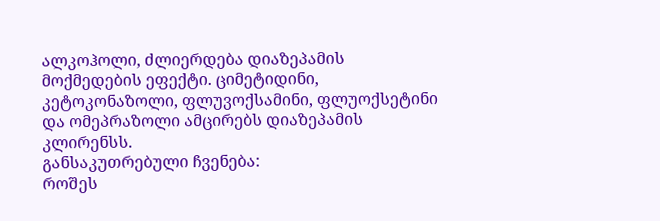ალკოჰოლი, ძლიერდება დიაზეპამის მოქმედების ეფექტი. ციმეტიდინი, კეტოკონაზოლი, ფლუვოქსამინი, ფლუოქსეტინი და ომეპრაზოლი ამცირებს დიაზეპამის კლირენსს.
განსაკუთრებული ჩვენება:
როშეს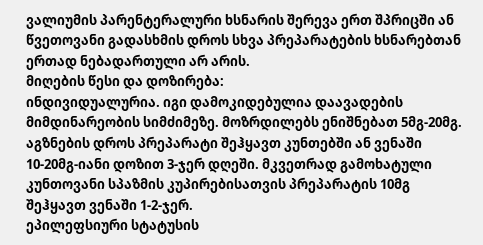ვალიუმის პარენტერალური ხსნარის შერევა ერთ შპრიცში ან წვეთოვანი გადასხმის დროს სხვა პრეპარატების ხსნარებთან ერთად ნებადართული არ არის.
მიღების წესი და დოზირება:
ინდივიდუალურია. იგი დამოკიდებულია დაავადების მიმდინარეობის სიმძიმეზე. მოზრდილებს ენიშნებათ 5მგ-20მგ. აგზნების დროს პრეპარატი შეჰყავთ კუნთებში ან ვენაში 10-20მგ-იანი დოზით 3-ჯერ დღეში. მკვეთრად გამოხატული კუნთოვანი სპაზმის კუპირებისათვის პრეპარატის 10მგ შეჰყავთ ვენაში 1-2-ჯერ.
ეპილეფსიური სტატუსის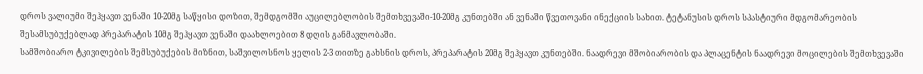დროს ვალიუმი შეჰყავთ ვენაში 10-20მგ საწყისი დოზით, შემდგომში აუცილებლობის შემთხვევაში-10-20მგ კუნთებში ან ვენაში წვეთოვანი ინექციის სახით. ტეტანუსის დროს სპასტიური მდგომარეობის შესამსუბუქებლად პრეპარატის 10მგ შეჰყავთ ვენაში დაახლოებით 8 დღის განმავლობაში.
სამშობიარო ტკივილების შემსუბუქების მიზნით, საშვილოსნოს ყელის 2-3 თითზე გახსნის დროს, პრეპარატის 20მგ შეჰყავთ კუნთებში. ნაადრევი მშობიარობის და პლაცენტის ნაადრევი მოცილების შემთხვევაში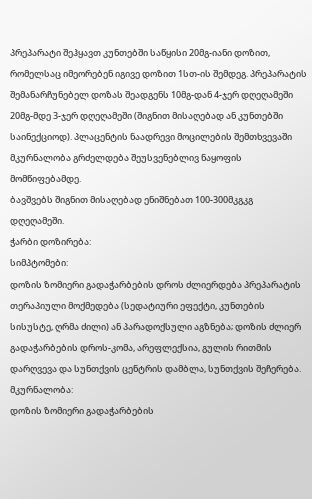პრეპარატი შეჰყავთ კუნთებში საწყისი 20მგ-იანი დოზით, რომელსაც იმეორებენ იგივე დოზით 1სთ-ის შემდეგ. პრეპარატის შემანარჩუნებელ დოზას შეადგენს 10მგ-დან 4-ჯერ დღეღამეში 20მგ-მდე 3-ჯერ დღეღამეში (შიგნით მისაღებად ან კუნთებში საინექციოდ). პლაცენტის ნაადრევი მოცილების შემთხვევაში მკურნალობა გრძელდება შეუსვენებლივ ნაყოფის მომწიფებამდე.
ბავშვებს შიგნით მისაღებად ენიშნებათ 100-300მკგკგ დღეღამეში.
ჭარბი დოზირება:
სიმპტომები:
დოზის ზომიერი გადაჭარბების დროს ძლიერდება პრეპარატის თერაპიული მოქმედება (სედატიური ეფექტი, კუნთების სისუსტე, ღრმა ძილი) ან პარადოქსული აგზნება; დოზის ძლიერ გადაჭარბების დროს-კომა, არეფლექსია, გულის რითმის დარღვევა და სუნთქვის ცენტრის დამბლა, სუნთქვის შეჩერება.
მკურნალობა:
დოზის ზომიერი გადაჭარბების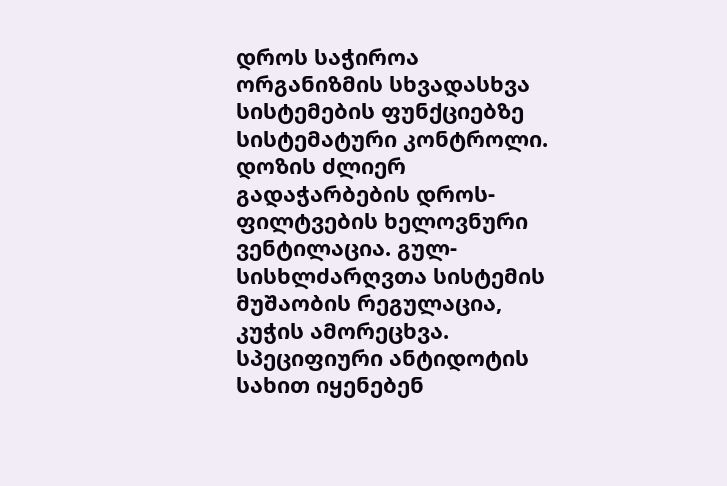დროს საჭიროა ორგანიზმის სხვადასხვა სისტემების ფუნქციებზე სისტემატური კონტროლი. დოზის ძლიერ გადაჭარბების დროს-ფილტვების ხელოვნური ვენტილაცია. გულ-სისხლძარღვთა სისტემის მუშაობის რეგულაცია, კუჭის ამორეცხვა. სპეციფიური ანტიდოტის სახით იყენებენ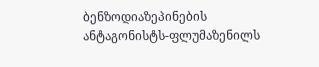ბენზოდიაზეპინების ანტაგონისტს-ფლუმაზენილს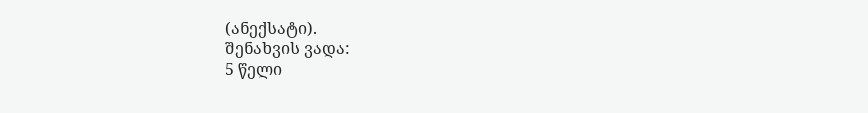(ანექსატი).
შენახვის ვადა:
5 წელი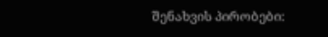შენახვის პირობები: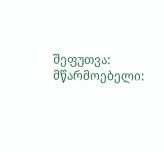შეფუთვა:
მწარმოებელი: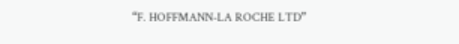“F. HOFFMANN-LA ROCHE LTD”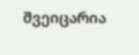შვეიცარია